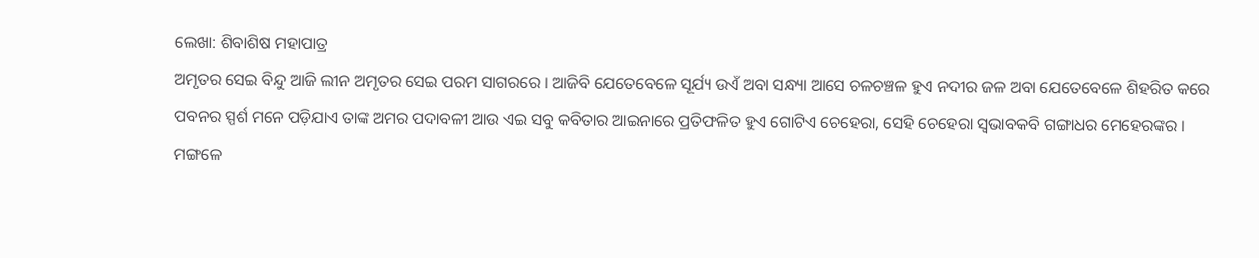ଲେଖା: ଶିବାଶିଷ ମହାପାତ୍ର
ଅମୃତର ସେଇ ବିନ୍ଦୁ ଆଜି ଲୀନ ଅମୃତର ସେଇ ପରମ ସାଗରରେ । ଆଜିବି ଯେତେବେଳେ ସୂର୍ଯ୍ୟ ଉଏଁ ଅବା ସନ୍ଧ୍ୟା ଆସେ ଚଳଚଞ୍ଚଳ ହୁଏ ନଦୀର ଜଳ ଅବା ଯେତେବେଳେ ଶିହରିତ କରେ ପବନର ସ୍ପର୍ଶ ମନେ ପଡ଼ିଯାଏ ତାଙ୍କ ଅମର ପଦାବଳୀ ଆଉ ଏଇ ସବୁ କବିତାର ଆଇନାରେ ପ୍ରତିଫଳିତ ହୁଏ ଗୋଟିଏ ଚେହେରା, ସେହି ଚେହେରା ସ୍ବଭାବକବି ଗଙ୍ଗାଧର ମେହେରଙ୍କର ।
ମଙ୍ଗଳେ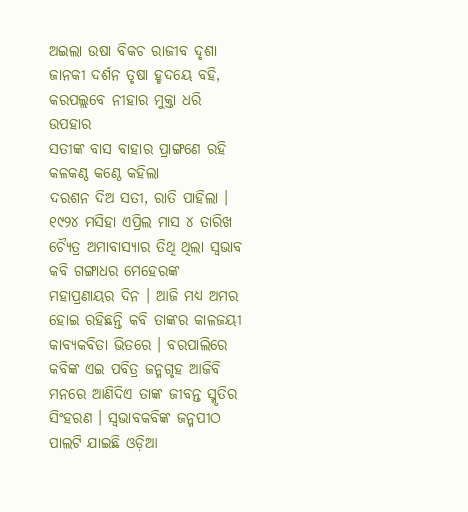ଅଇଲା ଉଷା ବିକଚ ରାଜୀବ ଦୃଶା
ଜାନକୀ ଦର୍ଶନ ତୃଷା ହୃଦୟେ ବହି,
କରପଲ୍ଲବେ ନୀହାର ମୁକ୍ତା ଧରି ଉପହାର
ସତୀଙ୍କ ବାସ ବାହାର ପ୍ରାଙ୍ଗଣେ ରହି
କଳକଣ୍ଠ କଣ୍ଠେ କହିଲା
ଦରଶନ ଦିଅ ସତୀ, ରାତି ପାହିଲା ।
୧୯୨୪ ମସିହା ଏପ୍ରିଲ ମାସ ୪ ତାରିଖ ଚ୍ୟୈତ୍ର ଅମାବାସ୍ୟାର ତିଥି ଥିଲା ସ୍ବଭାବ କବି ଗଙ୍ଗାଧର ମେହେରଙ୍କ ମହାପ୍ରଣାୟର ଦିନ । ଆଜି ମଧ୍ୟ ଅମର ହୋଇ ରହିଛନ୍ତି କବି ତାଙ୍କର କାଳଜୟୀ କାବ୍ୟକବିତା ଭିତରେ । ବରପାଲିରେ କବିଙ୍କ ଏଇ ପବିତ୍ର ଜନ୍ମଗୃହ ଆଜିବି ମନରେ ଆଣିଦିଏ ତାଙ୍କ ଜୀବନ୍ତ ସ୍ମୃତିର ସିଂହରଣ । ସ୍ବଭାବକବିଙ୍କ ଜନ୍ମପୀଠ ପାଲଟି ଯାଇଛି ଓଡ଼ିଆ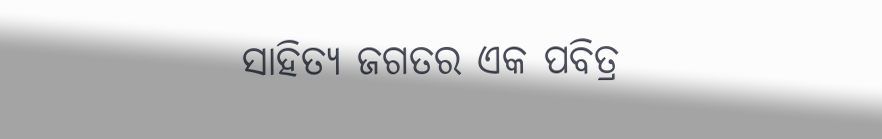ସାହିତ୍ୟ ଜଗତର ଏକ ପବିତ୍ର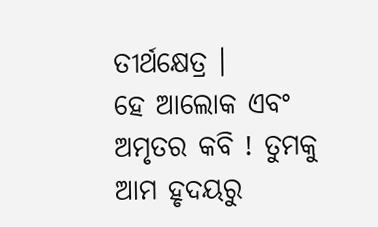ତୀର୍ଥକ୍ଷେତ୍ର ।
ହେ ଆଲୋକ ଏବଂ ଅମୃତର କବି ! ତୁମକୁ ଆମ ହୃଦୟରୁ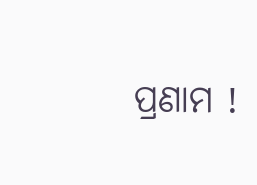ପ୍ରଣାମ !